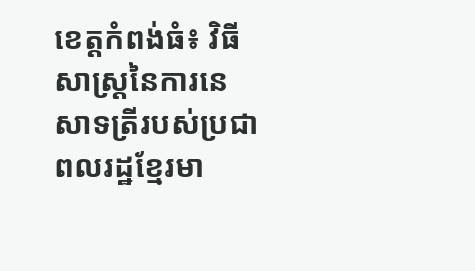ខេត្តកំពង់ធំ៖ វិធីសាស្ត្រនៃការនេសាទត្រីរបស់ប្រជាពលរដ្ឋខ្មែរមា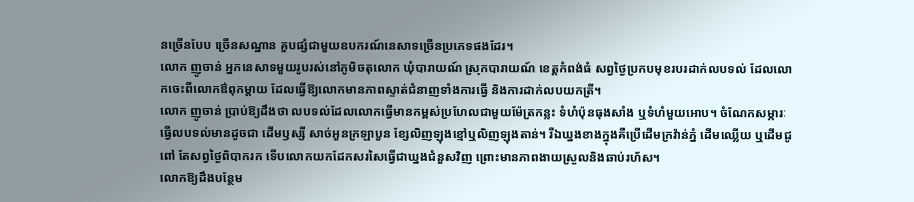នច្រើនបែប ច្រើនសណ្ឋាន គួបផ្សំជាមួយឧបករណ៍នេសាទច្រើនប្រភេទផងដែរ។
លោក ញូចាន់ អ្នកនេសាទមួយរូបរស់នៅភូមិចតុលោក ឃុំបារាយណ៍ ស្រុកបារាយណ៍ ខេត្តកំពង់ធំ សព្វថ្ងៃប្រកបមុខរបរដាក់លបទល់ ដែលលោកចេះពីលោកឳពុកម្តាយ ដែលធ្វើឱ្យលោកមានភាពស្ទាត់ជំនាញទាំងការធ្វើ និងការដាក់លបយកត្រី។
លោក ញូចាន់ ប្រាប់ឱ្យដឹងថា លបទល់ដែលលោកធ្វើមានកម្ពស់ប្រហែលជាមួយម៉ែត្រកន្លះ ទំហំប៉ុនធុងសាំង ឬទំហំមួយអោប។ ចំណែកសម្ភារៈធ្វើលបទល់មានដូចជា ដើមឫស្សី សាច់អួនក្រឡាបួន ខ្សែលិញឡុងខ្មៅឬលិញឡុងតាន់។ រីឯឃ្នងខាងក្នុងគឺប្រើដើមក្រវ៉ាន់ភ្នំ ដើមឈ្លើយ ឬដើមជូពៅ តែសព្វថ្ងៃពិបាករក ទើបលោកយកដែកសរសៃធ្វើជាឃ្នងជំនួសវិញ ព្រោះមានភាពងាយស្រួលនិងឆាប់រហ័ស។
លោកឱ្យដឹងបន្ថែម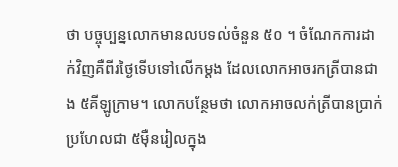ថា បច្ចុប្បន្នលោកមានលបទល់ចំនួន ៥០ ។ ចំណែកការដាក់វិញគឺពីរថ្ងៃទើបទៅលើកម្តង ដែលលោកអាចរកត្រីបានជាង ៥គីឡូក្រាម។ លោកបន្ថែមថា លោកអាចលក់ត្រីបានប្រាក់ប្រហែលជា ៥ម៉ឺនរៀលក្នុង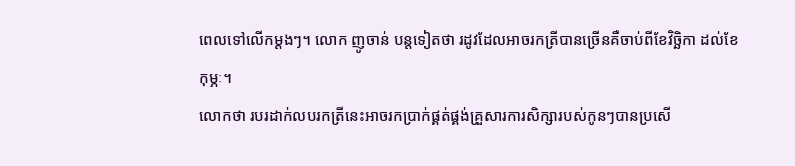ពេលទៅលើកម្តងៗ។ លោក ញូចាន់ បន្តទៀតថា រដូវដែលអាចរកត្រីបានច្រើនគឺចាប់ពីខែវិច្ឆិកា ដល់ខែកុម្ភៈ។
លោកថា របរដាក់លបរកត្រីនេះអាចរកប្រាក់ផ្គត់ផ្គង់គ្រួសារការសិក្សារបស់កូនៗបានប្រសើ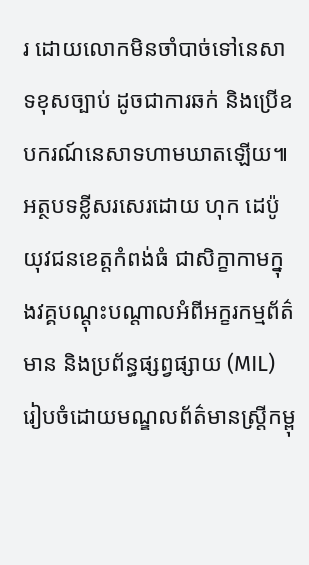រ ដោយលោកមិនចាំបាច់ទៅនេសាទខុសច្បាប់ ដូចជាការឆក់ និងប្រើឧបករណ៍នេសាទហាមឃាតឡើយ៕
អត្ថបទខ្លីសរសេរដោយ ហុក ដេប៉ូ យុវជនខេត្តកំពង់ធំ ជាសិក្ខាកាមក្នុងវគ្គបណ្តុះបណ្តាលអំពីអក្ខរកម្មព័ត៌មាន និងប្រព័ន្ធផ្សព្វផ្សាយ (MIL) រៀបចំដោយមណ្ឌលព័ត៌មានស្រ្តីកម្ពុ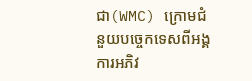ជា(WMC) ក្រោមជំនួយបច្ចេកទេសពីអង្គការអភិវ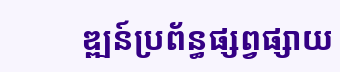ឌ្ឍន៍ប្រព័ន្ធផ្សព្វផ្សាយ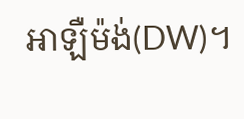អាឡឺម៉ង់(DW)។